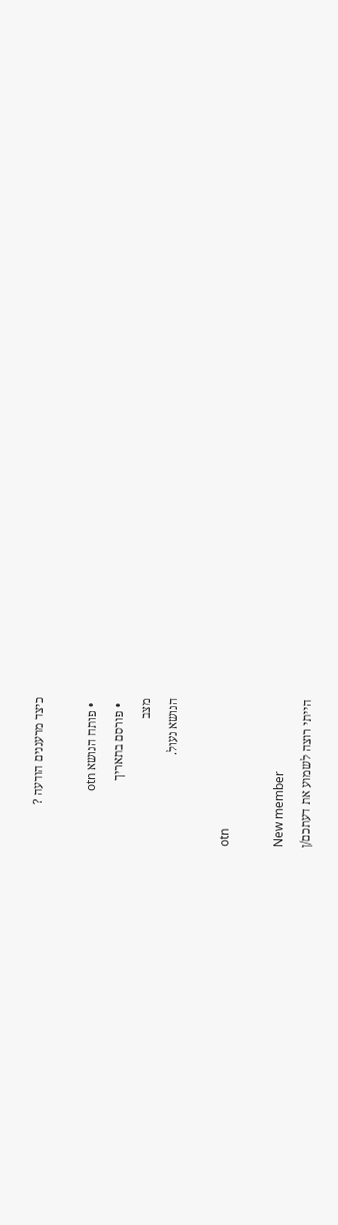כיצד מרעננים הודעה ?

  • פותח הנושא otn
  • פורסם בתאריך
מצב
הנושא נעול.

otn

New member
הייתי רוצה לשמוע את דעתכם/ן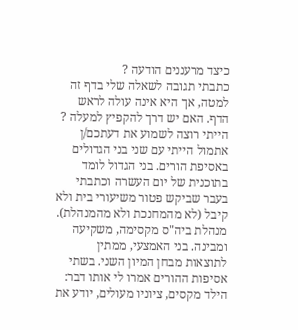כיצד מרעננים הודעה ?
כתבתי תגובה לשאלה שלי בדף זה למטה, אך היא אינה עולה לראש הדף. האם יש דרך להקפיץ למעלה ?
הייתי רוצה לשמוע את דעתכם/ן
אתמול הייתי עם שני בני הגדולים באסיפת הורים. בני הגדול לומד בתוכנית של יום העשרה וכתבתי בעבר שביקש פטור משיעורי בית ולא קיבל (לא מהמחנכת ולא מהמנהלת). מנהלת ביה"ס מקסימה, משקיעה ומבינה. בני האמצעי, ממתין לתוצאות מבחן המיון השני. בשתי אסיפות ההורים אמרו לי אותו דבר: הילד מקסים, ציוניו מעולים, יודע את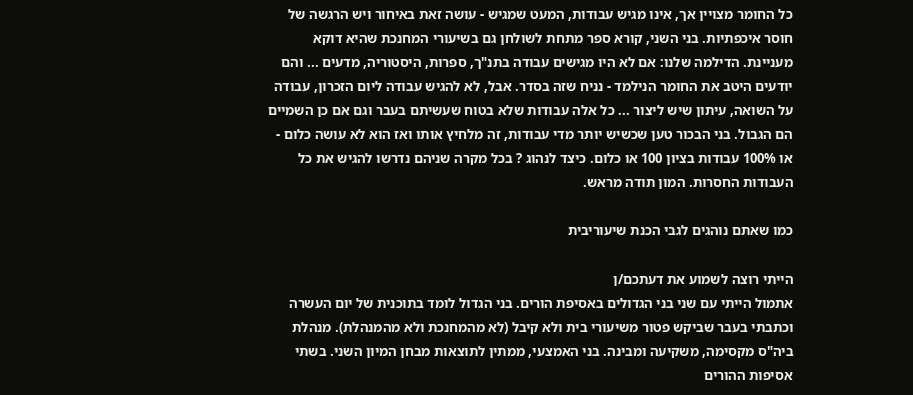כל החומר מצויין אך, אינו מגיש עבודות, המעט שמגיש - עושה זאת באיחור ויש הרגשה של חוסר איכפתיות. בני השני, קורא ספר מתחת לשולחן גם בשיעורי המחנכת שהיא דוקא מעניינת. הדילמה שלנו: אם לא היו מגישים עבודה בתנ"ך, ספרות, היסטוריה, מדעים ... והם יודעים היטב את החומר הנילמד - נניח שזה בסדר. אבל, לא להגיש עבודה ליום הזכרון, עבודה על השואה, עיתון שיש ליצור ... כל אלה עבודות שלא בטוח שעשיתם בעבר וגם אם כן השמיים הם הגבול. בני הבכור טען שכשיש יותר מדי עבודות, זה מלחיץ אותו ואז הוא לא עושה כלום - או 100% עבודות בציון 100 או כלום. כיצד לנהוג ? בכל מקרה שניהם נדרשו להגיש את כל העבודות החסרות. המון תודה מראש.

כמו שאתם נוהגים לגבי הכנת שיעוריבית

הייתי רוצה לשמוע את דעתכם/ן
אתמול הייתי עם שני בני הגדולים באסיפת הורים. בני הגדול לומד בתוכנית של יום העשרה וכתבתי בעבר שביקש פטור משיעורי בית ולא קיבל (לא מהמחנכת ולא מהמנהלת). מנהלת ביה"ס מקסימה, משקיעה ומבינה. בני האמצעי, ממתין לתוצאות מבחן המיון השני. בשתי אסיפות ההורים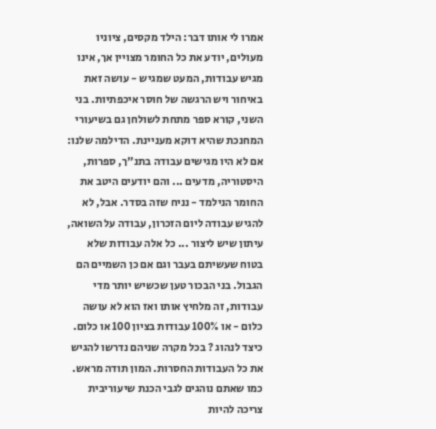אמרו לי אותו דבר: הילד מקסים, ציוניו מעולים, יודע את כל החומר מצויין אך, אינו מגיש עבודות, המעט שמגיש - עושה זאת באיחור ויש הרגשה של חוסר איכפתיות. בני השני, קורא ספר מתחת לשולחן גם בשיעורי המחנכת שהיא דוקא מעניינת. הדילמה שלנו: אם לא היו מגישים עבודה בתנ"ך, ספרות, היסטוריה, מדעים ... והם יודעים היטב את החומר הנילמד - נניח שזה בסדר. אבל, לא להגיש עבודה ליום הזכרון, עבודה על השואה, עיתון שיש ליצור ... כל אלה עבודות שלא בטוח שעשיתם בעבר וגם אם כן השמיים הם הגבול. בני הבכור טען שכשיש יותר מדי עבודות, זה מלחיץ אותו ואז הוא לא עושה כלום - או 100% עבודות בציון 100 או כלום. כיצד לנהוג ? בכל מקרה שניהם נדרשו להגיש את כל העבודות החסרות. המון תודה מראש.
כמו שאתם נוהגים לגבי הכנת שיעוריבית
צריכה להיות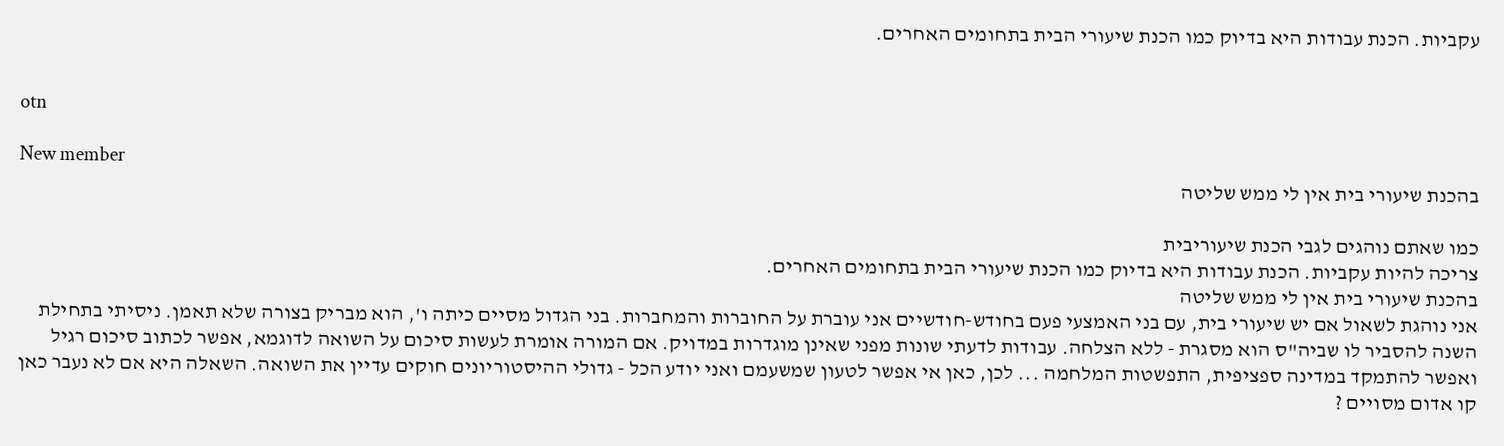עקביות. הכנת עבודות היא בדיוק כמו הכנת שיעורי הבית בתחומים האחרים.


otn

New member
בהכנת שיעורי בית אין לי ממש שליטה

כמו שאתם נוהגים לגבי הכנת שיעוריבית
צריכה להיות עקביות. הכנת עבודות היא בדיוק כמו הכנת שיעורי הבית בתחומים האחרים.
בהכנת שיעורי בית אין לי ממש שליטה
אני נוהגת לשאול אם יש שיעורי בית, עם בני האמצעי פעם בחודש-חודשיים אני עוברת על החוברות והמחברות. בני הגדול מסיים כיתה ו', הוא מבריק בצורה שלא תאמן. ניסיתי בתחילת השנה להסביר לו שביה"ס הוא מסגרת - ללא הצלחה. עבודות לדעתי שונות מפני שאינן מוגדרות במדויק. אם המורה אומרת לעשות סיכום על השואה לדוגמא, אפשר לכתוב סיכום רגיל ואפשר להתמקד במדינה ספציפית, התפשטות המלחמה ... לכן, כאן אי אפשר לטעון שמשעמם ואני יודע הכל - גדולי ההיסטוריונים חוקים עדיין את השואה. השאלה היא אם לא נעבר כאן קו אדום מסויים ?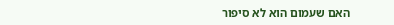האם שעמום הוא לא סיפור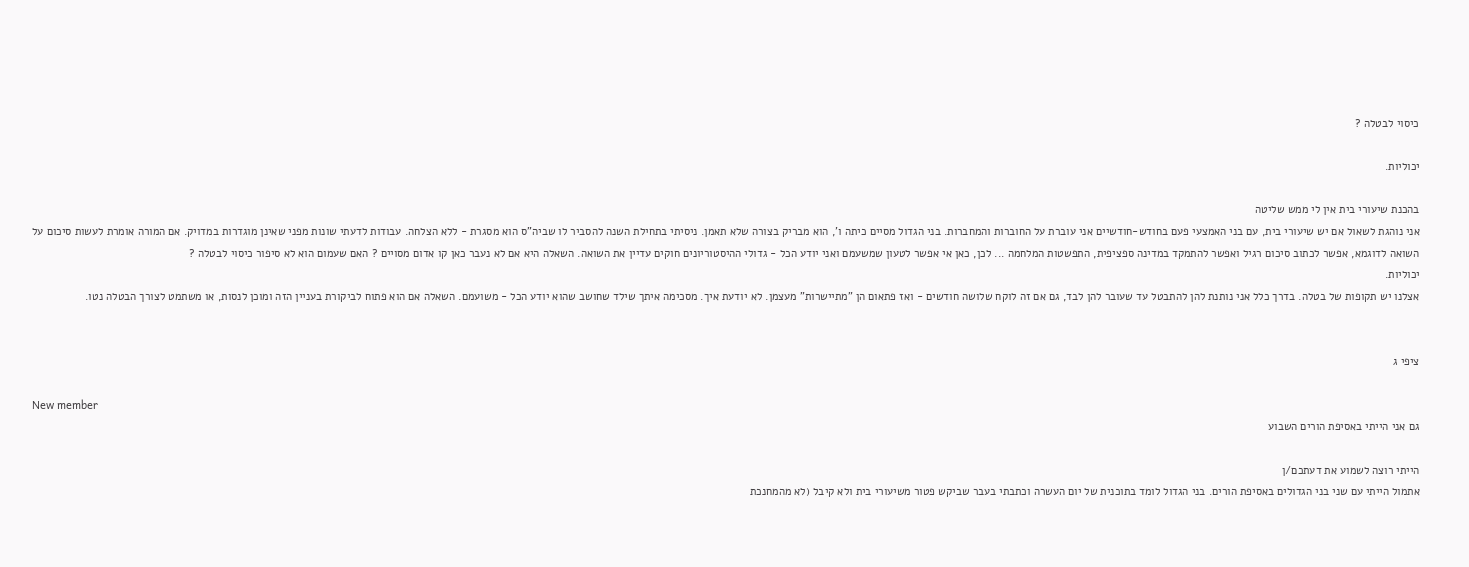כיסוי לבטלה ?

יכוליות.

בהכנת שיעורי בית אין לי ממש שליטה
אני נוהגת לשאול אם יש שיעורי בית, עם בני האמצעי פעם בחודש-חודשיים אני עוברת על החוברות והמחברות. בני הגדול מסיים כיתה ו', הוא מבריק בצורה שלא תאמן. ניסיתי בתחילת השנה להסביר לו שביה"ס הוא מסגרת - ללא הצלחה. עבודות לדעתי שונות מפני שאינן מוגדרות במדויק. אם המורה אומרת לעשות סיכום על השואה לדוגמא, אפשר לכתוב סיכום רגיל ואפשר להתמקד במדינה ספציפית, התפשטות המלחמה ... לכן, כאן אי אפשר לטעון שמשעמם ואני יודע הכל - גדולי ההיסטוריונים חוקים עדיין את השואה. השאלה היא אם לא נעבר כאן קו אדום מסויים ? האם שעמום הוא לא סיפור כיסוי לבטלה ?
יכוליות.
אצלנו יש תקופות של בטלה. בדרך כלל אני נותנת להן להתבטל עד שעובר להן לבד, גם אם זה לוקח שלושה חודשים - ואז פתאום הן "מתיישרות" מעצמן. לא יודעת איך. מסכימה איתך שילד שחושב שהוא יודע הכל - משועמם. השאלה אם הוא פתוח לביקורת בעניין הזה ומוכן לנסות, או משתמט לצורך הבטלה נטו.


ציפי ג

New member
גם אני הייתי באסיפת הורים השבוע

הייתי רוצה לשמוע את דעתכם/ן
אתמול הייתי עם שני בני הגדולים באסיפת הורים. בני הגדול לומד בתוכנית של יום העשרה וכתבתי בעבר שביקש פטור משיעורי בית ולא קיבל (לא מהמחנכת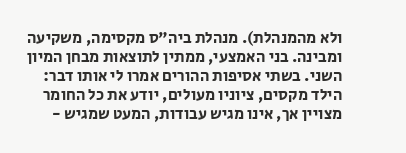ולא מהמנהלת). מנהלת ביה"ס מקסימה, משקיעה ומבינה. בני האמצעי, ממתין לתוצאות מבחן המיון השני. בשתי אסיפות ההורים אמרו לי אותו דבר: הילד מקסים, ציוניו מעולים, יודע את כל החומר מצויין אך, אינו מגיש עבודות, המעט שמגיש -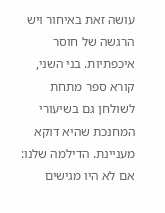עושה זאת באיחור ויש הרגשה של חוסר איכפתיות. בני השני, קורא ספר מתחת לשולחן גם בשיעורי המחנכת שהיא דוקא מעניינת. הדילמה שלנו: אם לא היו מגישים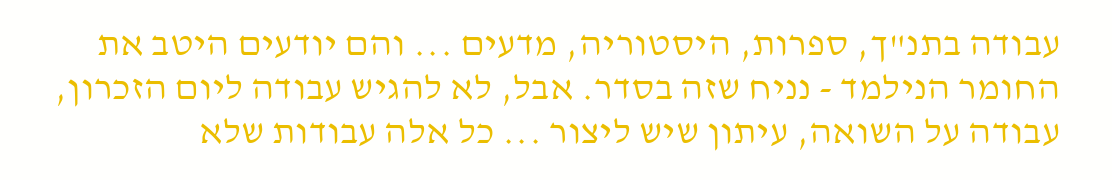עבודה בתנ"ך, ספרות, היסטוריה, מדעים ... והם יודעים היטב את החומר הנילמד - נניח שזה בסדר. אבל, לא להגיש עבודה ליום הזכרון, עבודה על השואה, עיתון שיש ליצור ... כל אלה עבודות שלא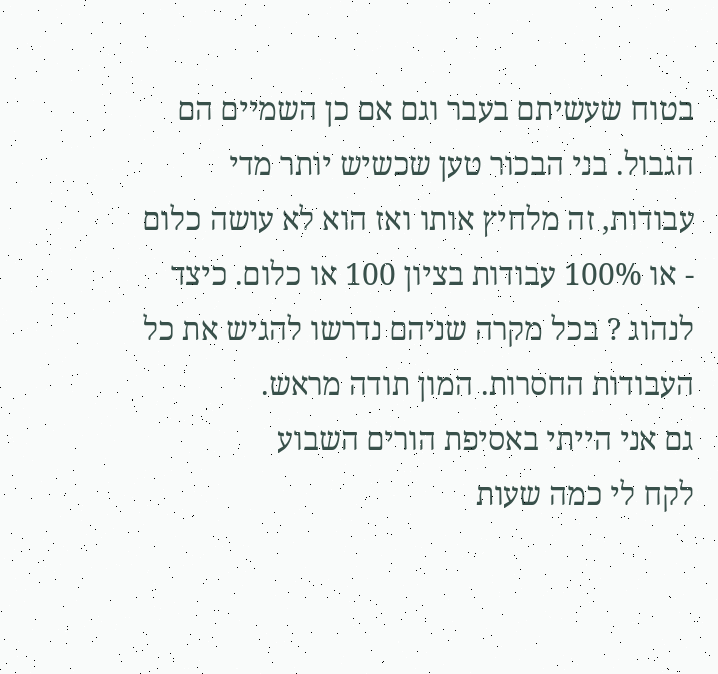בטוח שעשיתם בעבר וגם אם כן השמיים הם הגבול. בני הבכור טען שכשיש יותר מדי עבודות, זה מלחיץ אותו ואז הוא לא עושה כלום - או 100% עבודות בציון 100 או כלום. כיצד לנהוג ? בכל מקרה שניהם נדרשו להגיש את כל העבודות החסרות. המון תודה מראש.
גם אני הייתי באסיפת הורים השבוע
לקח לי כמה שעות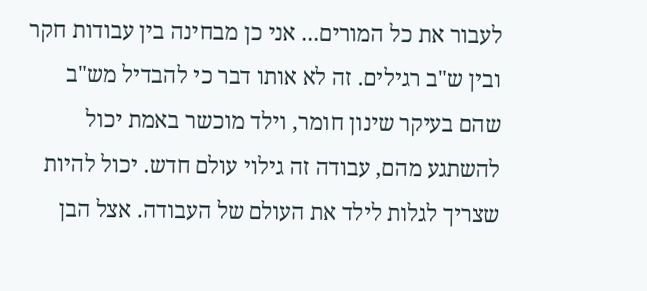לעבור את כל המורים... אני כן מבחינה בין עבודות חקר ובין ש"ב רגילים. זה לא אותו דבר כי להבדיל מש"ב שהם בעיקר שינון חומר, וילד מוכשר באמת יכול להשתגע מהם, עבודה זה גילוי עולם חדש. יכול להיות שצריך לגלות לילד את העולם של העבודה. אצל הבן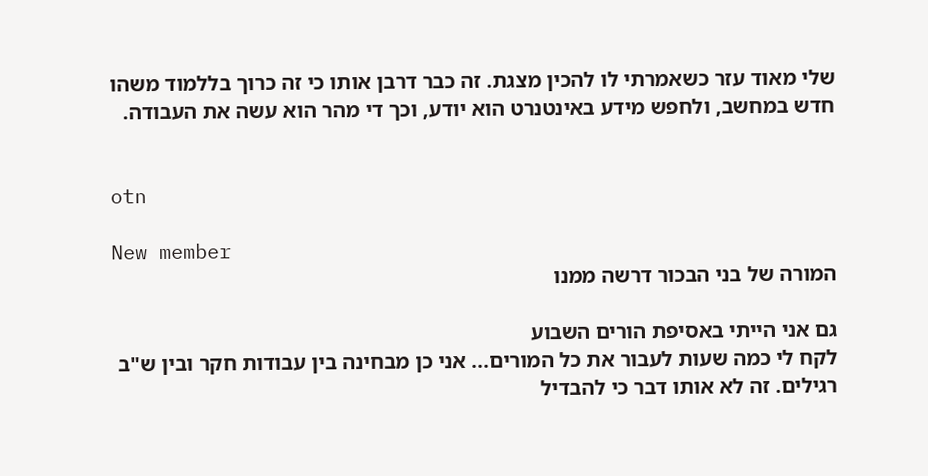שלי מאוד עזר כשאמרתי לו להכין מצגת. זה כבר דרבן אותו כי זה כרוך בללמוד משהו חדש במחשב, ולחפש מידע באינטנרט הוא יודע, וכך די מהר הוא עשה את העבודה.


otn

New member
המורה של בני הבכור דרשה ממנו

גם אני הייתי באסיפת הורים השבוע
לקח לי כמה שעות לעבור את כל המורים... אני כן מבחינה בין עבודות חקר ובין ש"ב רגילים. זה לא אותו דבר כי להבדיל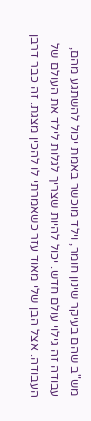מש"ב שהם בעיקר שינון חומר, וילד מוכשר באמת יכול להשתגע מהם, עבודה זה גילוי עולם חדש. יכול להיות שצריך לגלות לילד את העולם של העבודה. אצל הבן שלי מאוד עזר כשאמרתי לו להכין מצגת. זה כבר דרבן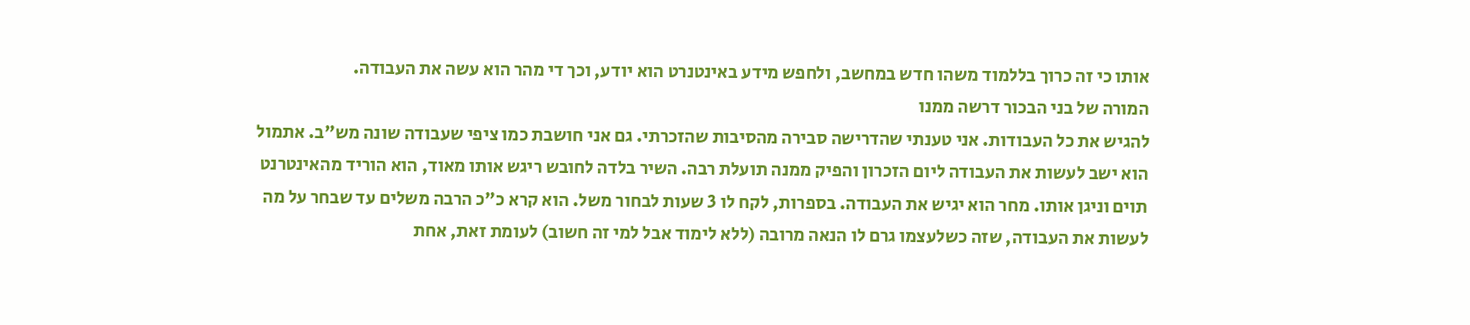אותו כי זה כרוך בללמוד משהו חדש במחשב, ולחפש מידע באינטנרט הוא יודע, וכך די מהר הוא עשה את העבודה.
המורה של בני הבכור דרשה ממנו
להגיש את כל העבודות. אני טענתי שהדרישה סבירה מהסיבות שהזכרתי. גם אני חושבת כמו ציפי שעבודה שונה מש"ב. אתמול הוא ישב לעשות את העבודה ליום הזכרון והפיק ממנה תועלת רבה. השיר בלדה לחובש ריגש אותו מאוד, הוא הוריד מהאינטרנט תוים וניגן אותו. מחר הוא יגיש את העבודה. בספרות, לקח לו 3 שעות לבחור משל. הוא קרא כ"כ הרבה משלים עד שבחר על מה לעשות את העבודה, שזה כשלעצמו גרם לו הנאה מרובה (ללא לימוד אבל למי זה חשוב) לעומת זאת, אחת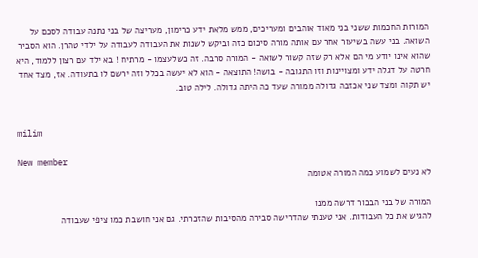המורות החכמות ששני בני מאוד אוהבים ומעריכים, ממש מלאת ידע כרימון, מעריצה של בני נתנה עבודה לסכם על השואה. בני עשה בשיעור אחר עם אותה מורה סיכום כזה וביקש לשנות את העבודה לעבודה על ילדי טהרן. הוא הסביר שהוא אינו יודע מי הם אלא רק שזה קשור לשואה - המורה סרבה. זה כשלעצמו - מרתיח ! בא ילד עם רצון ללמוד, היא חרטה על דגלה ידע ומצויינות וזו התגובה - בושה! התוצאה - הוא לא יעשה בכלל וזה ירשם לו בתעודה. אז, מצד אחד יש תקוה ומצד שני אכזבה גדולה ממורה שעד כה היתה גדולה. לילה טוב.


milim

New member
לא נעים לשמוע כמה המורה אטומה

המורה של בני הבכור דרשה ממנו
להגיש את כל העבודות. אני טענתי שהדרישה סבירה מהסיבות שהזכרתי. גם אני חושבת כמו ציפי שעבודה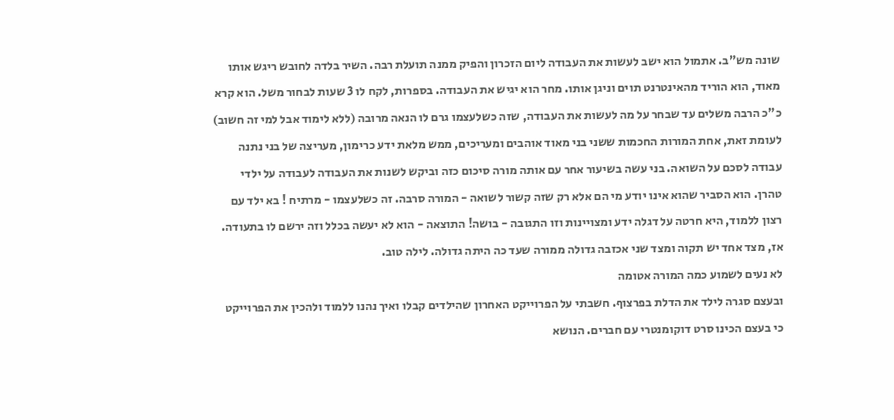שונה מש"ב. אתמול הוא ישב לעשות את העבודה ליום הזכרון והפיק ממנה תועלת רבה. השיר בלדה לחובש ריגש אותו מאוד, הוא הוריד מהאינטרנט תוים וניגן אותו. מחר הוא יגיש את העבודה. בספרות, לקח לו 3 שעות לבחור משל. הוא קרא כ"כ הרבה משלים עד שבחר על מה לעשות את העבודה, שזה כשלעצמו גרם לו הנאה מרובה (ללא לימוד אבל למי זה חשוב) לעומת זאת, אחת המורות החכמות ששני בני מאוד אוהבים ומעריכים, ממש מלאת ידע כרימון, מעריצה של בני נתנה עבודה לסכם על השואה. בני עשה בשיעור אחר עם אותה מורה סיכום כזה וביקש לשנות את העבודה לעבודה על ילדי טהרן. הוא הסביר שהוא אינו יודע מי הם אלא רק שזה קשור לשואה - המורה סרבה. זה כשלעצמו - מרתיח ! בא ילד עם רצון ללמוד, היא חרטה על דגלה ידע ומצויינות וזו התגובה - בושה! התוצאה - הוא לא יעשה בכלל וזה ירשם לו בתעודה. אז, מצד אחד יש תקוה ומצד שני אכזבה גדולה ממורה שעד כה היתה גדולה. לילה טוב.
לא נעים לשמוע כמה המורה אטומה
ובעצם סגרה לילד את הדלת בפרצוף. חשבתי על הפרוייקט האחרון שהילדים קבלו ואיך נהנו ללמוד ולהכין את הפרוייקט כי בעצם הכינו סרט דוקומנטרי עם חברים. הנושא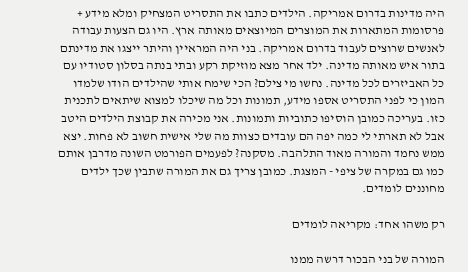היה מדינות בדרום אמריקה. הילדים כתבו את התסריט המצחיק ומלא מידע + פרסומות המתארות את המוצרים המיוצאים מאותה ארץ. היו גם הצעות עבודה לאנשים שרוצים לעבוד בדרום אמריקה. בני היה המראיין והיתר ייצגו את מדינתם בתור איש מאותה מדינה. ילד אחר מצא מוזיקת רקע ובתי בנתה בסלון סטודיו עם כל האביזרים לכל מדינה. נחשו מי צילם? הכי שימח אותי שהילדים הודו שלמדו המון כי לפני התסריט אספו מידע, תמונות וכל מה שיכלו למצוא שיתאים לתכנית כזו. בעריכה כמובן הוסיפו כתוביות ותמונות. אני מכירה את קבוצת הילדים היטב אבל לא תארתי לי כמה יפה הם עובדים כצוות מה שלי אישית חשוב לא פחות. יצא ממש נחמד והמורה מאוד התלהבה. מסקנה? לפעמים הפורמט השונה מדרבן אותם כמו גם במקרה של ציפי - המצגת. כמובן צריך גם את המורה שתבין שכך ילדים מחוננים לומדים.

רק משהו אחד: מקריאה לומדים

המורה של בני הבכור דרשה ממנו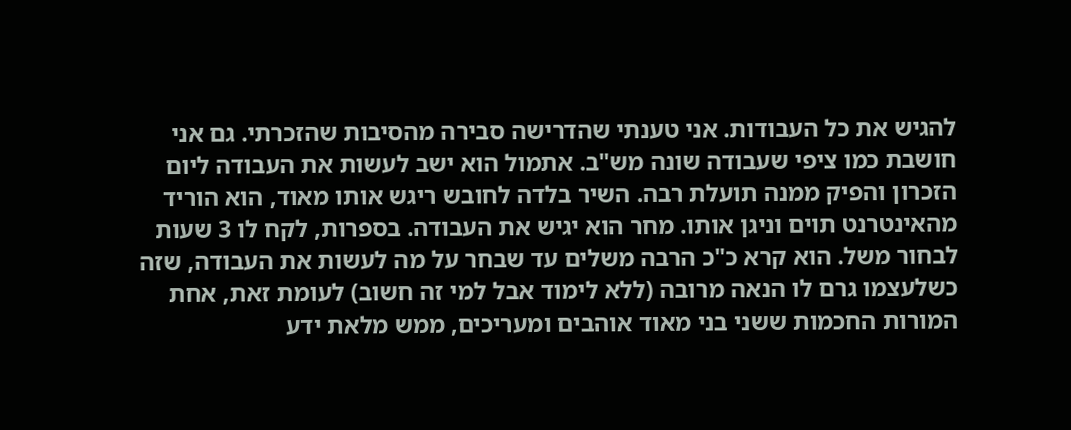להגיש את כל העבודות. אני טענתי שהדרישה סבירה מהסיבות שהזכרתי. גם אני חושבת כמו ציפי שעבודה שונה מש"ב. אתמול הוא ישב לעשות את העבודה ליום הזכרון והפיק ממנה תועלת רבה. השיר בלדה לחובש ריגש אותו מאוד, הוא הוריד מהאינטרנט תוים וניגן אותו. מחר הוא יגיש את העבודה. בספרות, לקח לו 3 שעות לבחור משל. הוא קרא כ"כ הרבה משלים עד שבחר על מה לעשות את העבודה, שזה כשלעצמו גרם לו הנאה מרובה (ללא לימוד אבל למי זה חשוב) לעומת זאת, אחת המורות החכמות ששני בני מאוד אוהבים ומעריכים, ממש מלאת ידע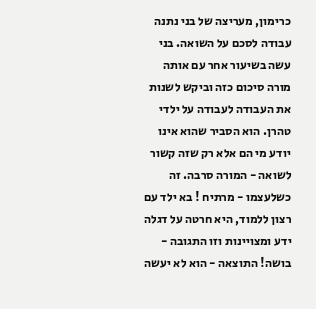כרימון, מעריצה של בני נתנה עבודה לסכם על השואה. בני עשה בשיעור אחר עם אותה מורה סיכום כזה וביקש לשנות את העבודה לעבודה על ילדי טהרן. הוא הסביר שהוא אינו יודע מי הם אלא רק שזה קשור לשואה - המורה סרבה. זה כשלעצמו - מרתיח ! בא ילד עם רצון ללמוד, היא חרטה על דגלה ידע ומצויינות וזו התגובה - בושה! התוצאה - הוא לא יעשה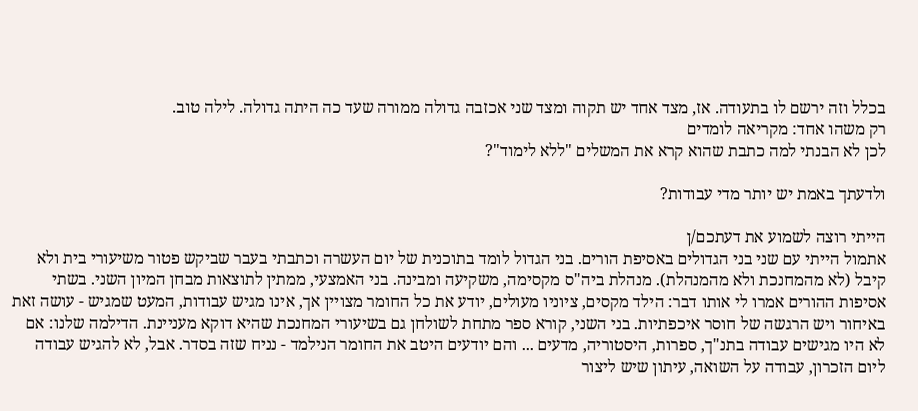בכלל וזה ירשם לו בתעודה. אז, מצד אחד יש תקוה ומצד שני אכזבה גדולה ממורה שעד כה היתה גדולה. לילה טוב.
רק משהו אחד: מקריאה לומדים
לכן לא הבנתי למה כתבת שהוא קרא את המשלים "ללא לימוד"?

ולדעתך באמת יש יותר מדי עבודות?

הייתי רוצה לשמוע את דעתכם/ן
אתמול הייתי עם שני בני הגדולים באסיפת הורים. בני הגדול לומד בתוכנית של יום העשרה וכתבתי בעבר שביקש פטור משיעורי בית ולא קיבל (לא מהמחנכת ולא מהמנהלת). מנהלת ביה"ס מקסימה, משקיעה ומבינה. בני האמצעי, ממתין לתוצאות מבחן המיון השני. בשתי אסיפות ההורים אמרו לי אותו דבר: הילד מקסים, ציוניו מעולים, יודע את כל החומר מצויין אך, אינו מגיש עבודות, המעט שמגיש - עושה זאת באיחור ויש הרגשה של חוסר איכפתיות. בני השני, קורא ספר מתחת לשולחן גם בשיעורי המחנכת שהיא דוקא מעניינת. הדילמה שלנו: אם לא היו מגישים עבודה בתנ"ך, ספרות, היסטוריה, מדעים ... והם יודעים היטב את החומר הנילמד - נניח שזה בסדר. אבל, לא להגיש עבודה ליום הזכרון, עבודה על השואה, עיתון שיש ליצור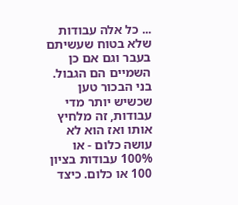... כל אלה עבודות שלא בטוח שעשיתם בעבר וגם אם כן השמיים הם הגבול. בני הבכור טען שכשיש יותר מדי עבודות, זה מלחיץ אותו ואז הוא לא עושה כלום - או 100% עבודות בציון 100 או כלום. כיצד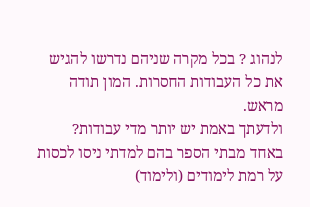לנהוג ? בכל מקרה שניהם נדרשו להגיש את כל העבודות החסרות. המון תודה מראש.
ולדעתך באמת יש יותר מדי עבודות?
באחד מבתי הספר בהם למדתי ניסו לכסות על רמת לימודים (ולימוד)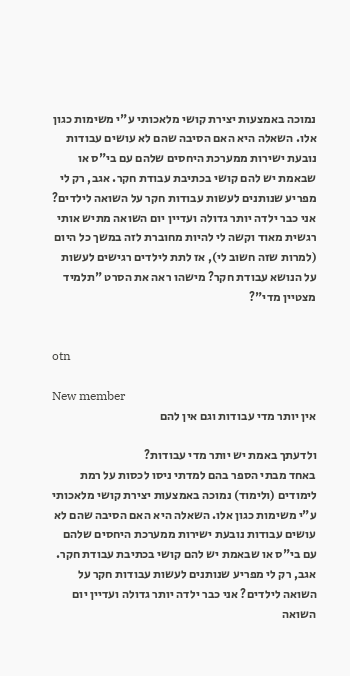נמוכה באמצעות יצירת קושי מלאכותי ע"י משימות כגון אלו. השאלה היא האם הסיבה שהם לא עושים עבודות נובעת ישירות ממערכת היחסים שלהם עם בי"ס או שבאמת יש להם קושי בכתיבת עבודת חקר. אגב, רק לי מפריע שנותנים לעשות עבודות חקר על השואה לילדים? אני כבר ילדה יותר גדולה ועדיין יום השואה מתיש אותי רגשית מאוד וקשה לי להיות מחוברת לזה במשך כל היום (למרות שזה חשוב לי), אז לתת לילדים רגישים לעשות על הנושא עבודת חקר? מישהו ראה את הסרט "תלמיד מצטיין מדי"?


otn

New member
אין יותר מדי עבודות וגם אין להם

ולדעתך באמת יש יותר מדי עבודות?
באחד מבתי הספר בהם למדתי ניסו לכסות על רמת לימודים (ולימוד) נמוכה באמצעות יצירת קושי מלאכותי ע"י משימות כגון אלו. השאלה היא האם הסיבה שהם לא עושים עבודות נובעת ישירות ממערכת היחסים שלהם עם בי"ס או שבאמת יש להם קושי בכתיבת עבודת חקר. אגב, רק לי מפריע שנותנים לעשות עבודות חקר על השואה לילדים? אני כבר ילדה יותר גדולה ועדיין יום השואה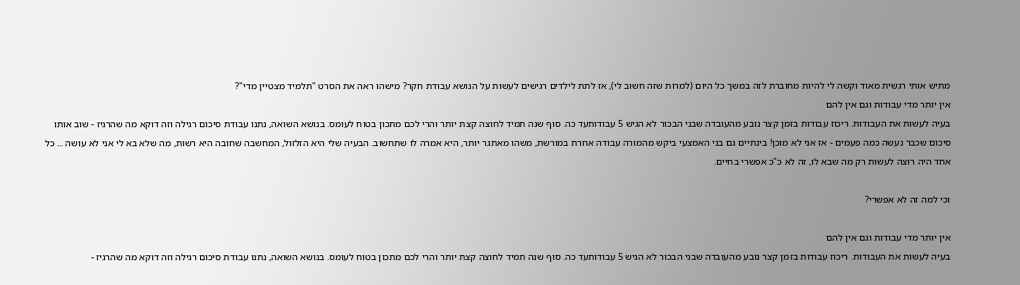מתיש אותי רגשית מאוד וקשה לי להיות מחוברת לזה במשך כל היום (למרות שזה חשוב לי), אז לתת לילדים רגישים לעשות על הנושא עבודת חקר? מישהו ראה את הסרט "תלמיד מצטיין מדי"?
אין יותר מדי עבודות וגם אין להם
בעיה לעשות את העבודות. ריכוז עבודות בזמן קצר נובע מהעובדה שבני הבכור לא הגיש 5 עבודותעד כה. סוף שנה תמיד לחוצה קצת יותר והרי לכם מתכון בטוח לעומס. בנושא השואה, נתנו עבודת סיכום רגילה וזה דוקא מה שהרגיז - שוב אותו סיכום שכבר נעשה כמה פעמים - אז אני לא מוכן! בינתיים גם בני האמצעי ביקש מהמורה עבודה אחרת במורשת, משהו מאתגר יותר, היא אמרה לו שתחשוב. הבעיה שלי היא הזלזול, המחשבה שחובה היא רשות, מה שלא בא לי אני לא עושה ... כל אחד היה רוצה לעשות רק מה שבא לו, זה לא כ"כ אפשרי בחיים.

וכי למה זה לא אפשרי?

אין יותר מדי עבודות וגם אין להם
בעיה לעשות את העבודות. ריכוז עבודות בזמן קצר נובע מהעובדה שבני הבכור לא הגיש 5 עבודותעד כה. סוף שנה תמיד לחוצה קצת יותר והרי לכם מתכון בטוח לעומס. בנושא השואה, נתנו עבודת סיכום רגילה וזה דוקא מה שהרגיז -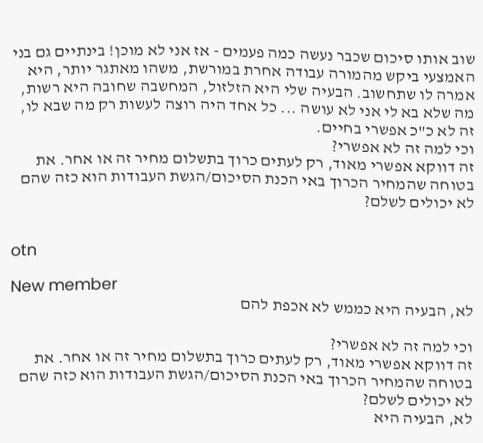שוב אותו סיכום שכבר נעשה כמה פעמים - אז אני לא מוכן! בינתיים גם בני האמצעי ביקש מהמורה עבודה אחרת במורשת, משהו מאתגר יותר, היא אמרה לו שתחשוב. הבעיה שלי היא הזלזול, המחשבה שחובה היא רשות, מה שלא בא לי אני לא עושה ... כל אחד היה רוצה לעשות רק מה שבא לו, זה לא כ"כ אפשרי בחיים.
וכי למה זה לא אפשרי?
זה דווקא אפשרי מאוד, רק לעתים כרוך בתשלום מחיר זה או אחר. את בטוחה שהמחיר הכרוך באי הכנת הסיכום/הגשת העבודות הוא כזה שהם לא יכולים לשלם?


otn

New member
לא, הבעיה היא כממש לא אכפת להם

וכי למה זה לא אפשרי?
זה דווקא אפשרי מאוד, רק לעתים כרוך בתשלום מחיר זה או אחר. את בטוחה שהמחיר הכרוך באי הכנת הסיכום/הגשת העבודות הוא כזה שהם לא יכולים לשלם?
לא, הבעיה היא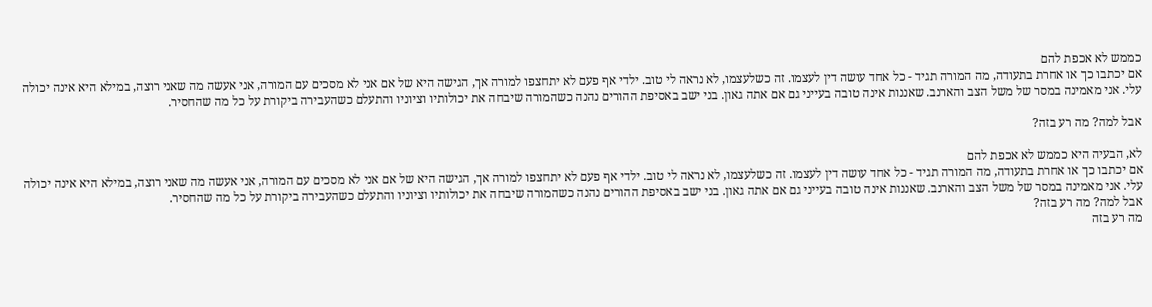כממש לא אכפת להם
אם יכתבו כך או אחרת בתעודה, מה המורה תגיד - כל אחד עושה דין לעצמו. זה כשלעצמו, לא נראה לי טוב. ילדי אף פעם לא יתחצפו למורה אך, הגישה היא של אם אני לא מסכים עם המורה, אני אעשה מה שאני רוצה, במילא היא אינה יכולה עלי. אני מאמינה במסר של משל הצב והארנב. שאננות אינה טובה בעייני גם אם אתה גאון. בני ישב באסיפת ההורים נהנה כשהמורה שיבחה את יכולותיו וציוניו והתעלם כשהעבירה ביקורת על כל מה שהחסיר.

אבל למה? מה רע בזה?

לא, הבעיה היא כממש לא אכפת להם
אם יכתבו כך או אחרת בתעודה, מה המורה תגיד - כל אחד עושה דין לעצמו. זה כשלעצמו, לא נראה לי טוב. ילדי אף פעם לא יתחצפו למורה אך, הגישה היא של אם אני לא מסכים עם המורה, אני אעשה מה שאני רוצה, במילא היא אינה יכולה עלי. אני מאמינה במסר של משל הצב והארנב. שאננות אינה טובה בעייני גם אם אתה גאון. בני ישב באסיפת ההורים נהנה כשהמורה שיבחה את יכולותיו וציוניו והתעלם כשהעבירה ביקורת על כל מה שהחסיר.
אבל למה? מה רע בזה?
מה רע בזה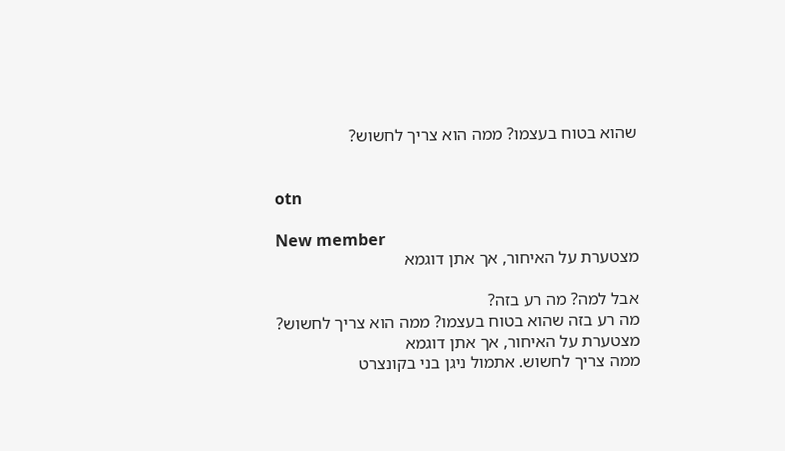שהוא בטוח בעצמו? ממה הוא צריך לחשוש?


otn

New member
מצטערת על האיחור, אך אתן דוגמא

אבל למה? מה רע בזה?
מה רע בזה שהוא בטוח בעצמו? ממה הוא צריך לחשוש?
מצטערת על האיחור, אך אתן דוגמא
ממה צריך לחשוש. אתמול ניגן בני בקונצרט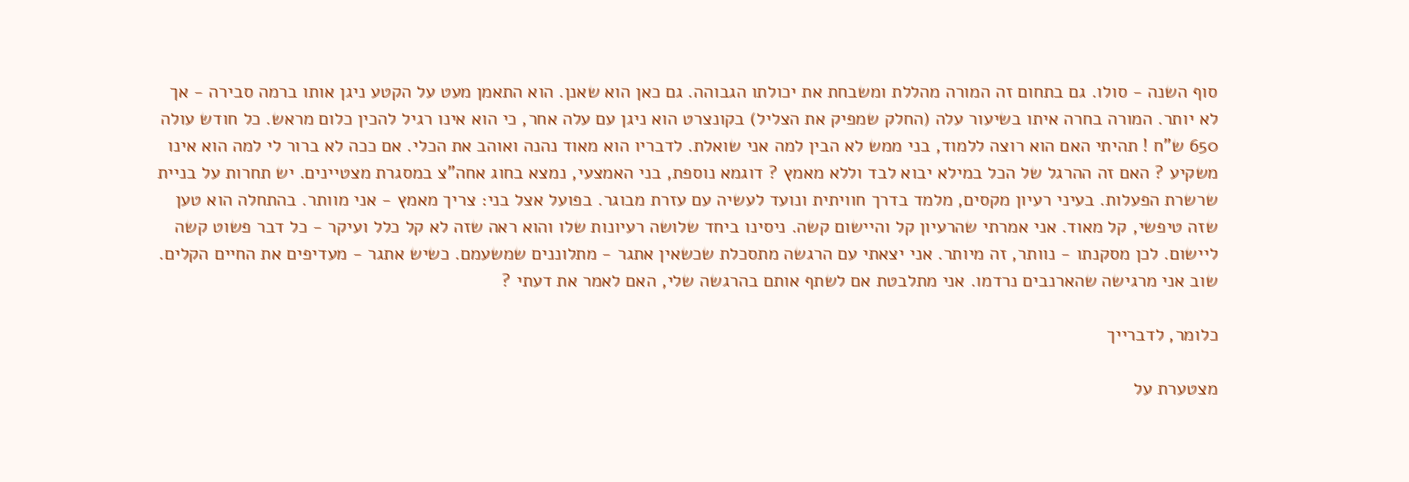סוף השנה - סולו. גם בתחום זה המורה מהללת ומשבחת את יכולתו הגבוהה. גם כאן הוא שאנן. הוא התאמן מעט על הקטע ניגן אותו ברמה סבירה - אך לא יותר. המורה בחרה איתו בשיעור עלה (החלק שמפיק את הצליל) בקונצרט הוא ניגן עם עלה אחר, כי הוא אינו רגיל להכין כלום מראש. כל חודש עולה 650 ש"ח ! תהיתי האם הוא רוצה ללמוד, בני ממש לא הבין למה אני שואלת. לדבריו הוא מאוד נהנה ואוהב את הכלי. אם ככה לא ברור לי למה הוא אינו משקיע ? האם זה ההרגל של הכל במילא יבוא לבד וללא מאמץ ? דוגמא נוספת, בני האמצעי, נמצא בחוג אחה"צ במסגרת מצטיינים. יש תחרות על בניית שרשרת הפעלות. בעיני רעיון מקסים, מלמד בדרך חוויתית ונועד לעשיה עם עזרת מבוגר. בפועל אצל בני: צריך מאמץ - אני מוותר. בהתחלה הוא טען שזה טיפשי, קל מאוד. אני אמרתי שהרעיון קל והיישום קשה. ניסינו ביחד שלושה רעיונות שלו והוא ראה שזה לא קל כלל ועיקר - כל דבר פשוט קשה ליישום. לכן מסקנתו - נוותר, זה מיותר. אני יצאתי עם הרגשה מתסכלת שכשאין אתגר - מתלוננים שמשעמם. כשיש אתגר - מעדיפים את החיים הקלים. שוב אני מרגישה שהארנבים נרדמו. אני מתלבטת אם לשתף אותם בהרגשה שלי, האם לאמר את דעתי ?

כלומר, לדברייך

מצטערת על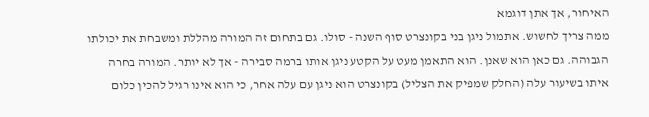האיחור, אך אתן דוגמא
ממה צריך לחשוש. אתמול ניגן בני בקונצרט סוף השנה - סולו. גם בתחום זה המורה מהללת ומשבחת את יכולתו הגבוהה. גם כאן הוא שאנן. הוא התאמן מעט על הקטע ניגן אותו ברמה סבירה - אך לא יותר. המורה בחרה איתו בשיעור עלה (החלק שמפיק את הצליל) בקונצרט הוא ניגן עם עלה אחר, כי הוא אינו רגיל להכין כלום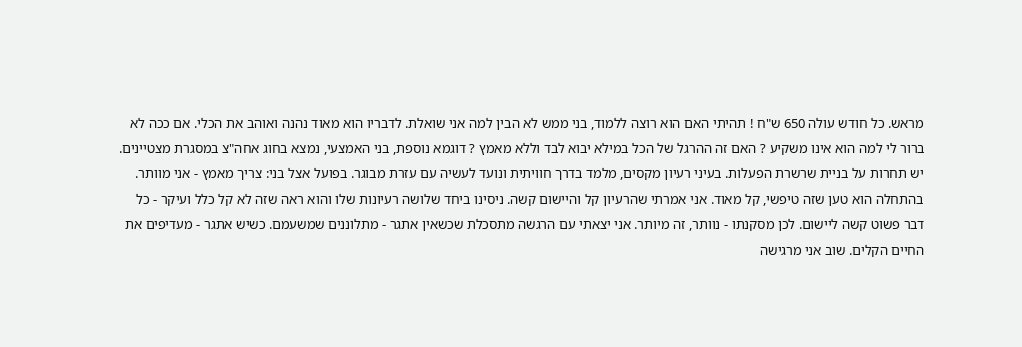מראש. כל חודש עולה 650 ש"ח ! תהיתי האם הוא רוצה ללמוד, בני ממש לא הבין למה אני שואלת. לדבריו הוא מאוד נהנה ואוהב את הכלי. אם ככה לא ברור לי למה הוא אינו משקיע ? האם זה ההרגל של הכל במילא יבוא לבד וללא מאמץ ? דוגמא נוספת, בני האמצעי, נמצא בחוג אחה"צ במסגרת מצטיינים. יש תחרות על בניית שרשרת הפעלות. בעיני רעיון מקסים, מלמד בדרך חוויתית ונועד לעשיה עם עזרת מבוגר. בפועל אצל בני: צריך מאמץ - אני מוותר. בהתחלה הוא טען שזה טיפשי, קל מאוד. אני אמרתי שהרעיון קל והיישום קשה. ניסינו ביחד שלושה רעיונות שלו והוא ראה שזה לא קל כלל ועיקר - כל דבר פשוט קשה ליישום. לכן מסקנתו - נוותר, זה מיותר. אני יצאתי עם הרגשה מתסכלת שכשאין אתגר - מתלוננים שמשעמם. כשיש אתגר - מעדיפים את החיים הקלים. שוב אני מרגישה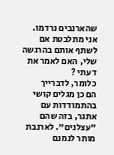שהארנבים נרדמו. אני מתלבטת אם לשתף אותם בהרגשה שלי, האם לאמר את דעתי ?
כלומר, לדברייך
הם כן מגלים קושי בהתמודדות עם אתגר, בזה שהם "עצלנים". לארנבת מותר לנמנם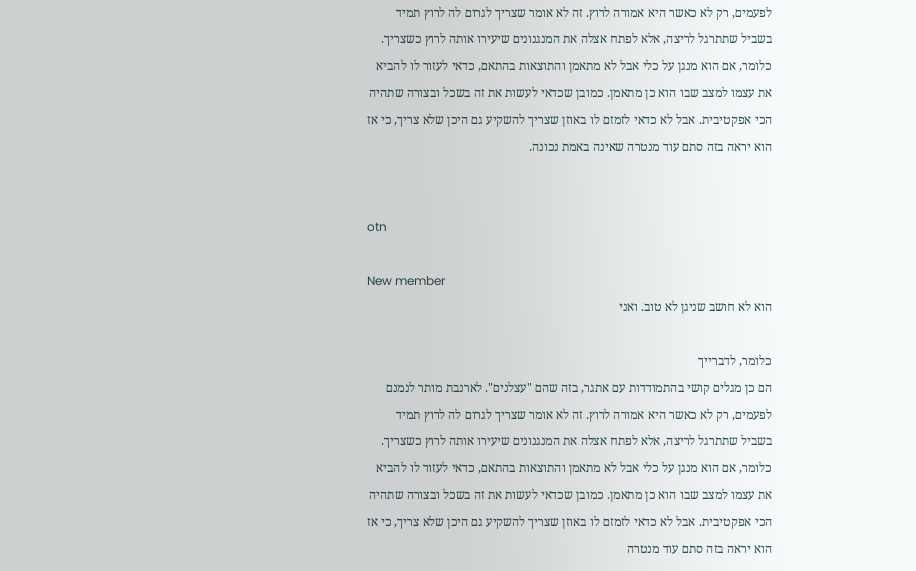לפעמים, רק לא כאשר היא אמורה לרוץ. זה לא אומר שצריך לגרום לה לרוץ תמיד בשביל שתתרגל לריצה, אלא לפתח אצלה את המנגנונים שיעירו אותה לרוץ כשצריך. כלומר, אם הוא מנגן על כלי אבל לא מתאמן והתוצאות בהתאם, כדאי לעזור לו להביא את עצמו למצב שבו הוא כן מתאמן. כמובן שכדאי לעשות את זה בשכל ובצורה שתהיה הכי אפקטיבית. אבל לא כדאי לזמזם לו באוזן שצריך להשקיע גם היכן שלא צריך, כי אז הוא יראה בזה סתם עוד מנטרה שאינה באמת נכונה.


otn

New member
הוא לא חושב שניגן לא טוב. ואני

כלומר, לדברייך
הם כן מגלים קושי בהתמודדות עם אתגר, בזה שהם "עצלנים". לארנבת מותר לנמנם לפעמים, רק לא כאשר היא אמורה לרוץ. זה לא אומר שצריך לגרום לה לרוץ תמיד בשביל שתתרגל לריצה, אלא לפתח אצלה את המנגנונים שיעירו אותה לרוץ כשצריך. כלומר, אם הוא מנגן על כלי אבל לא מתאמן והתוצאות בהתאם, כדאי לעזור לו להביא את עצמו למצב שבו הוא כן מתאמן. כמובן שכדאי לעשות את זה בשכל ובצורה שתהיה הכי אפקטיבית. אבל לא כדאי לזמזם לו באוזן שצריך להשקיע גם היכן שלא צריך, כי אז הוא יראה בזה סתם עוד מנטרה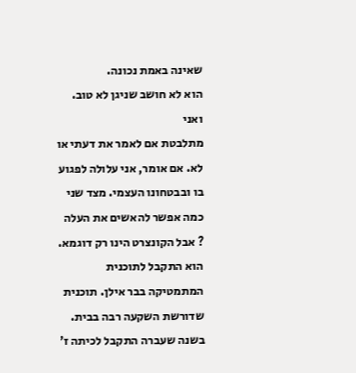שאינה באמת נכונה.
הוא לא חושב שניגן לא טוב. ואני
מתלבטת אם לאמר את דעתי או לא. אם אומר, אני עלולה לפגוע בו ובבטחונו העצמי. מצד שני כמה אפשר להאשים את העלה ? אבל הקונצרט הינו רק דוגמא. הוא התקבל לתוכנית המתמטיקה בבר אילן. תוכנית שדורשת השקעה רבה בבית. בשנה שעברה התקבל לכיתה ז'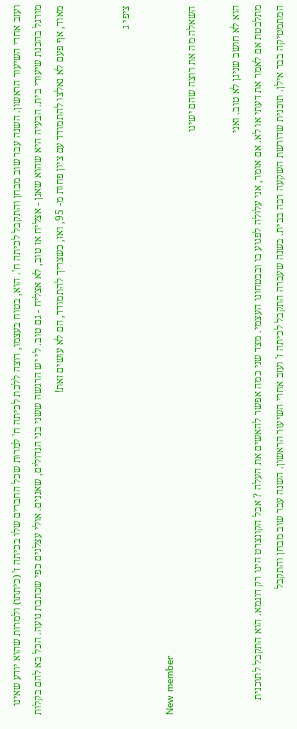ועזב אחרי השיעור הראשון. השנה עבר שוב מבחן והתקבל לכיתה ח'. הוא, בטוח בעצמו, רוצה ללכת לכיתה ח' למרות שכל החברים שלו בכיתה ז' (כיתתו) ולמרות שהוא יודע שאינו מורגל בהכנת שיעורי בית. הבעיה היא שהוא שאנן - אצליח אז טוב, לא אצליח - גם טוב. לי יש הרגשה ששני בני הגדולים, שאננים. אולי עצלנים כפי שכתבת נועה. הכל בא להם בקלות מאוד, אף פעם לא נאלצו להתמודד עם ציון פחות מ- 95, ואז, כשצריך להתמודד, הם לא עושים זאת!


ציפי ג

New member
השאלה מה את רוצה שהם ישיגו

הוא לא חושב שניגן לא טוב. ואני
מתלבטת אם לאמר את דעתי או לא. אם אומר, אני עלולה לפגוע בו ובבטחונו העצמי. מצד שני כמה אפשר להאשים את העלה ? אבל הקונצרט הינו רק דוגמא. הוא התקבל לתוכנית המתמטיקה בבר אילן. תוכנית שדורשת השקעה רבה בבית. בשנה שעברה התקבל לכיתה ז' ועזב אחרי השיעור הראשון. השנה עבר שוב מבחן והתקבל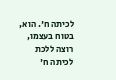לכיתה ח'. הוא, בטוח בעצמו, רוצה ללכת לכיתה ח'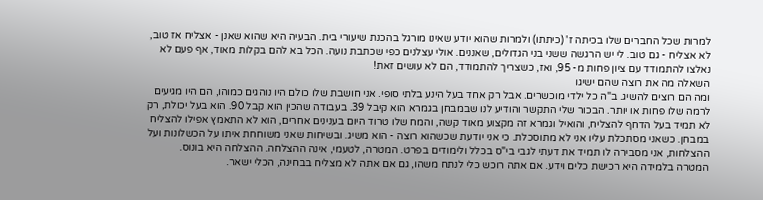למרות שכל החברים שלו בכיתה ז' (כיתתו) ולמרות שהוא יודע שאינו מורגל בהכנת שיעורי בית. הבעיה היא שהוא שאנן - אצליח אז טוב, לא אצליח - גם טוב. לי יש הרגשה ששני בני הגדולים, שאננים. אולי עצלנים כפי שכתבת נועה. הכל בא להם בקלות מאוד, אף פעם לא נאלצו להתמודד עם ציון פחות מ- 95, ואז, כשצריך להתמודד, הם לא עושים זאת!
השאלה מה את רוצה שהם ישיגו
ומה הם רוצים להשיג. ב"ה כל ילדי מוכשרים. אבל רק אחד בעל הינע בלתי סופי. אני חושבת שלו כולם היו נוהגים כמוהו, הם היו מגיעים לרמה שלו פחות או יותר. הבכור שלי התקשר והודיע לנו שבמבחן בגמרא הוא קיבל 39. בעבודה שהכין הוא קבל 90. הוא בעל יכולת, רק לא תמיד בעל הדחף להצליח, והואיל וגמרא זה מקצוע מאוד קשה, והמח שלו טרוד היום בענינים אחרים, הוא לא התאמץ אפילו להצליח במבחן. כשאני מסתכלת עליו אני לא מתוסכלת. כי אני יודעת שכשהוא רוצה - הוא משיג. ובשיחות שאני משוחחת איתו על הכשלונות ועל ההצלחות, אני מסבירה לו תמיד את דעתי לגבי בי"ס בכלל ולימודים בפרט. המטרה, לטעמי, אינה ההצלחה. ההצלחה היא בונוס. המטרה בלמידה היא רכישת כלים וידע. אם אתה רוכש כלי לנתח משהו, גם אם אתה לא מצליח בבחינה, הכלי ישאר.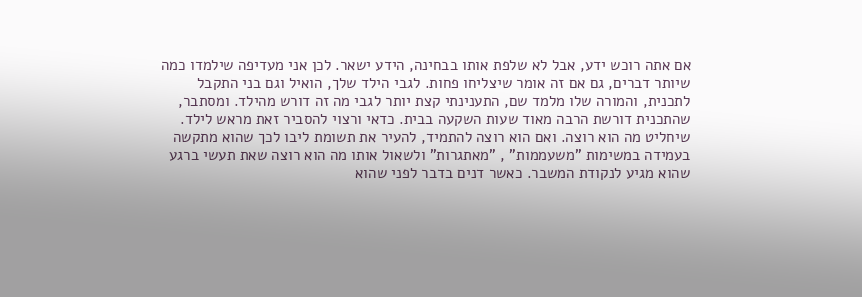אם אתה רוכש ידע, אבל לא שלפת אותו בבחינה, הידע ישאר. לכן אני מעדיפה שילמדו כמה שיותר דברים, גם אם זה אומר שיצליחו פחות. לגבי הילד שלך, הואיל וגם בני התקבל לתכנית, והמורה שלו מלמד שם, התענינתי קצת יותר לגבי מה זה דורש מהילד. ומסתבר, שהתכנית דורשת הרבה מאוד שעות השקעה בבית. כדאי ורצוי להסביר זאת מראש לילד. שיחליט מה הוא רוצה. ואם הוא רוצה להתמיד, להעיר את תשומת ליבו לכך שהוא מתקשה בעמידה במשימות "משעממות" , "מאתגרות" ולשאול אותו מה הוא רוצה שאת תעשי ברגע שהוא מגיע לנקודת המשבר. כאשר דנים בדבר לפני שהוא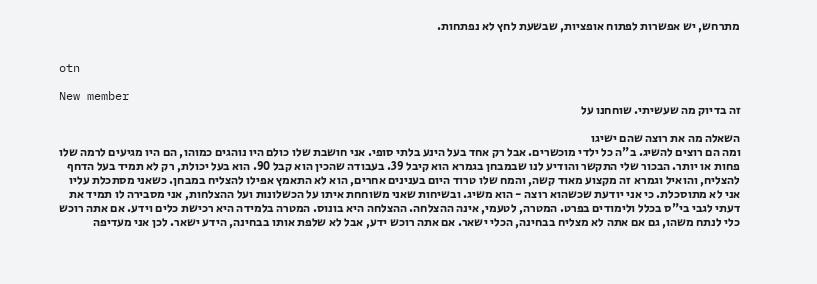מתרחש, יש אפשרות לפתוח אופציות, שבשעת לחץ לא נפתחות.


otn

New member
זה בדיוק מה שעשיתי. שוחחנו על

השאלה מה את רוצה שהם ישיגו
ומה הם רוצים להשיג. ב"ה כל ילדי מוכשרים. אבל רק אחד בעל הינע בלתי סופי. אני חושבת שלו כולם היו נוהגים כמוהו, הם היו מגיעים לרמה שלו פחות או יותר. הבכור שלי התקשר והודיע לנו שבמבחן בגמרא הוא קיבל 39. בעבודה שהכין הוא קבל 90. הוא בעל יכולת, רק לא תמיד בעל הדחף להצליח, והואיל וגמרא זה מקצוע מאוד קשה, והמח שלו טרוד היום בענינים אחרים, הוא לא התאמץ אפילו להצליח במבחן. כשאני מסתכלת עליו אני לא מתוסכלת. כי אני יודעת שכשהוא רוצה - הוא משיג. ובשיחות שאני משוחחת איתו על הכשלונות ועל ההצלחות, אני מסבירה לו תמיד את דעתי לגבי בי"ס בכלל ולימודים בפרט. המטרה, לטעמי, אינה ההצלחה. ההצלחה היא בונוס. המטרה בלמידה היא רכישת כלים וידע. אם אתה רוכש כלי לנתח משהו, גם אם אתה לא מצליח בבחינה, הכלי ישאר. אם אתה רוכש ידע, אבל לא שלפת אותו בבחינה, הידע ישאר. לכן אני מעדיפה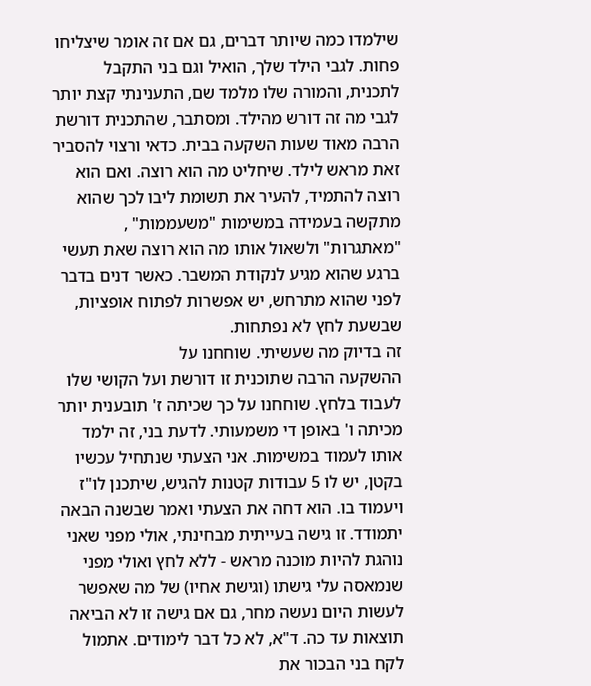שילמדו כמה שיותר דברים, גם אם זה אומר שיצליחו פחות. לגבי הילד שלך, הואיל וגם בני התקבל לתכנית, והמורה שלו מלמד שם, התענינתי קצת יותר לגבי מה זה דורש מהילד. ומסתבר, שהתכנית דורשת הרבה מאוד שעות השקעה בבית. כדאי ורצוי להסביר זאת מראש לילד. שיחליט מה הוא רוצה. ואם הוא רוצה להתמיד, להעיר את תשומת ליבו לכך שהוא מתקשה בעמידה במשימות "משעממות" , "מאתגרות" ולשאול אותו מה הוא רוצה שאת תעשי ברגע שהוא מגיע לנקודת המשבר. כאשר דנים בדבר לפני שהוא מתרחש, יש אפשרות לפתוח אופציות, שבשעת לחץ לא נפתחות.
זה בדיוק מה שעשיתי. שוחחנו על
ההשקעה הרבה שתוכנית זו דורשת ועל הקושי שלו לעבוד בלחץ. שוחחנו על כך שכיתה ז' תובענית יותר מכיתה ו' באופן די משמעותי. לדעת בני, זה ילמד אותו לעמוד במשימות. אני הצעתי שנתחיל עכשיו בקטן, יש לו 5 עבודות קטנות להגיש, שיתכנן לו"ז ויעמוד בו. הוא דחה את הצעתי ואמר שבשנה הבאה יתמודד. זו גישה בעייתית מבחינתי, אולי מפני שאני נוהגת להיות מוכנה מראש - ללא לחץ ואולי מפני שנמאסה עלי גישתו (וגישת אחיו) של מה שאפשר לעשות היום נעשה מחר, גם אם גישה זו לא הביאה תוצאות עד כה. ד"א, לא כל דבר לימודים. אתמול לקח בני הבכור את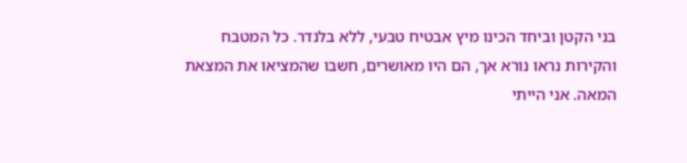בני הקטן וביחד הכינו מיץ אבטיח טבעי, ללא בלנדר. כל המטבח והקירות נראו נורא אך, הם היו מאושרים, חשבו שהמציאו את המצאת המאה. אני הייתי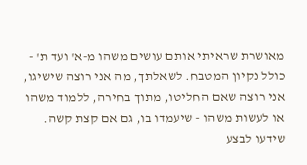מאושרת שראיתי אותם עושים משהו מ-א' ועד ת' - כולל נקיון המטבח. לשאלתך, מה אני רוצה שישיגו, אני רוצה שאם החליטו, מתוך בחירה, ללמוד משהו או לעשות משהו - שיעמדו בו, גם אם קצת קשה. שידעו לבצע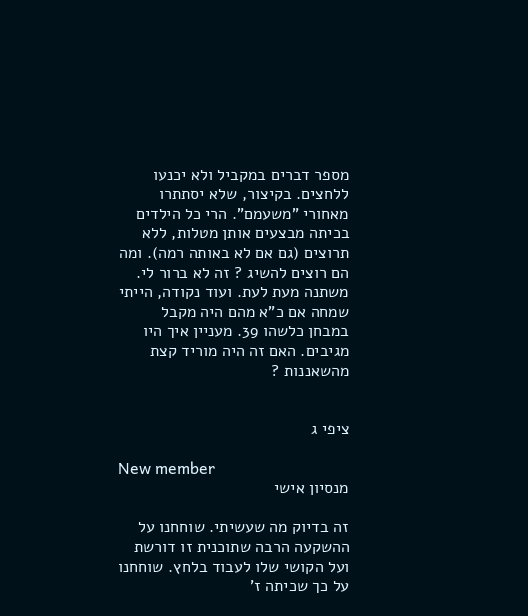מספר דברים במקביל ולא יכנעו ללחצים. בקיצור, שלא יסתתרו מאחורי "משעמם". הרי כל הילדים בכיתה מבצעים אותן מטלות, ללא תרוצים (גם אם לא באותה רמה). ומה הם רוצים להשיג ? זה לא ברור לי. משתנה מעת לעת. ועוד נקודה, הייתי שמחה אם כ"א מהם היה מקבל במבחן כלשהו 39. מעניין איך היו מגיבים. האם זה היה מוריד קצת מהשאננות ?


ציפי ג

New member
מנסיון אישי

זה בדיוק מה שעשיתי. שוחחנו על
ההשקעה הרבה שתוכנית זו דורשת ועל הקושי שלו לעבוד בלחץ. שוחחנו על כך שכיתה ז'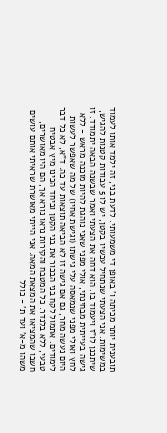תובענית יותר מכיתה ו' באופן די משמעותי. לדעת בני, זה ילמד אותו לעמוד במשימות. אני הצעתי שנתחיל עכשיו בקטן, יש לו 5 עבודות קטנות להגיש, שיתכנן לו"ז ויעמוד בו. הוא דחה את הצעתי ואמר שבשנה הבאה יתמודד. זו גישה בעייתית מבחינתי, אולי מפני שאני נוהגת להיות מוכנה מראש - ללא לחץ ואולי מפני שנמאסה עלי גישתו (וגישת אחיו) של מה שאפשר לעשות היום נעשה מחר, גם אם גישה זו לא הביאה תוצאות עד כה. ד"א, לא כל דבר לימודים. אתמול לקח בני הבכור את בני הקטן וביחד הכינו מיץ אבטיח טבעי, ללא בלנדר. כל המטבח והקירות נראו נורא אך, הם היו מאושרים, חשבו שהמציאו את המצאת המאה. אני הייתי מאושרת שראיתי אותם עושים משהו מ-א' ועד ת' - כולל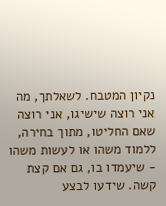נקיון המטבח. לשאלתך, מה אני רוצה שישיגו, אני רוצה שאם החליטו, מתוך בחירה, ללמוד משהו או לעשות משהו - שיעמדו בו, גם אם קצת קשה. שידעו לבצע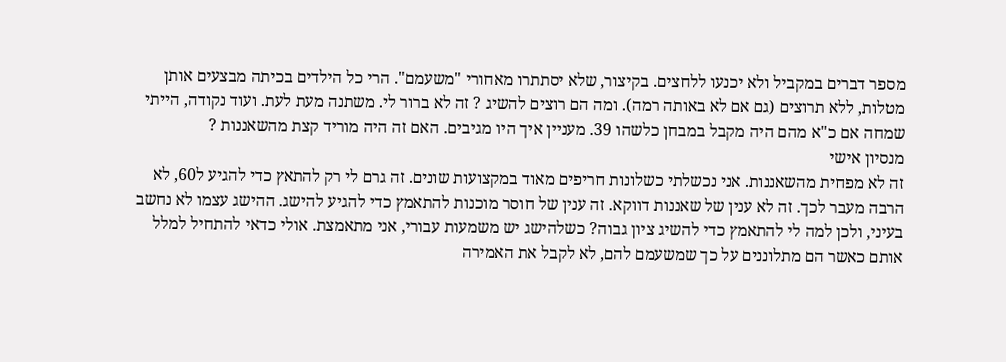מספר דברים במקביל ולא יכנעו ללחצים. בקיצור, שלא יסתתרו מאחורי "משעמם". הרי כל הילדים בכיתה מבצעים אותן מטלות, ללא תרוצים (גם אם לא באותה רמה). ומה הם רוצים להשיג ? זה לא ברור לי. משתנה מעת לעת. ועוד נקודה, הייתי שמחה אם כ"א מהם היה מקבל במבחן כלשהו 39. מעניין איך היו מגיבים. האם זה היה מוריד קצת מהשאננות ?
מנסיון אישי
זה לא מפחית מהשאננות. אני נכשלתי כשלונות חריפים מאוד במקצועות שונים. זה גרם לי רק להתאץ כדי להגיע ל60, לא הרבה מעבר לכך. זה לא ענין של שאננות דווקא. זה ענין של חוסר מוכנות להתאמץ כדי להגיע להישג. ההישג עצמו לא נחשב בעיני, ולכן למה לי להתאמץ כדי להשיג ציון גבוה? כשלהישג יש משמעות עבורי, אני מתאמצת. אולי כדאי להתחיל למלל אותם כאשר הם מתלוננים על כך שמשעמם להם, לא לקבל את האמירה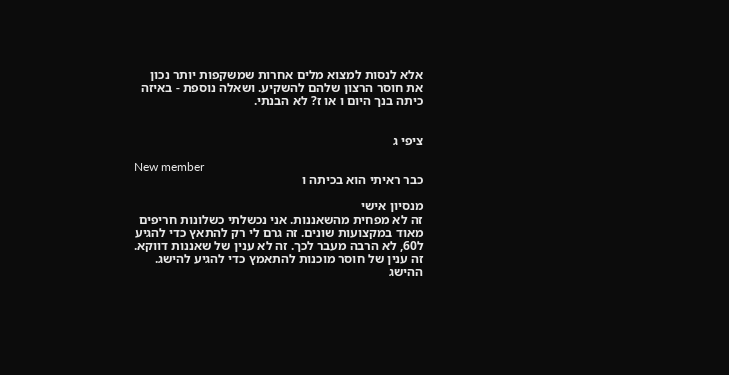אלא לנסות למצוא מלים אחרות שמשקפות יותר נכון את חוסר הרצון שלהם להשקיע. ושאלה נוספת - באיזה כיתה בנך היום ו או ז? לא הבנתי.


ציפי ג

New member
כבר ראיתי הוא בכיתה ו

מנסיון אישי
זה לא מפחית מהשאננות. אני נכשלתי כשלונות חריפים מאוד במקצועות שונים. זה גרם לי רק להתאץ כדי להגיע ל60, לא הרבה מעבר לכך. זה לא ענין של שאננות דווקא. זה ענין של חוסר מוכנות להתאמץ כדי להגיע להישג. ההישג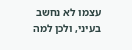עצמו לא נחשב בעיני, ולכן למה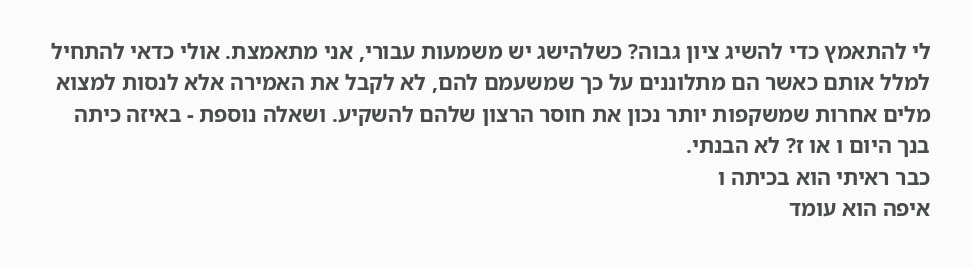לי להתאמץ כדי להשיג ציון גבוה? כשלהישג יש משמעות עבורי, אני מתאמצת. אולי כדאי להתחיל למלל אותם כאשר הם מתלוננים על כך שמשעמם להם, לא לקבל את האמירה אלא לנסות למצוא מלים אחרות שמשקפות יותר נכון את חוסר הרצון שלהם להשקיע. ושאלה נוספת - באיזה כיתה בנך היום ו או ז? לא הבנתי.
כבר ראיתי הוא בכיתה ו
איפה הוא עומד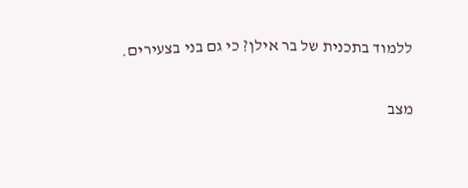ללמוד בתכנית של בר אילן? כי גם בני בצעירים.

מצב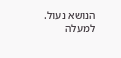הנושא נעול.
למעלה